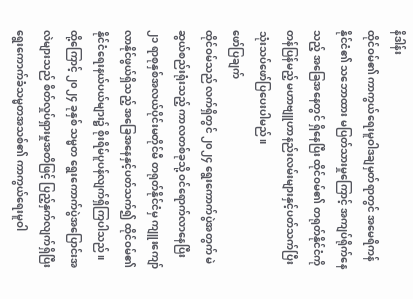နိဒါန်း
ထိုင်ဝမ်၏ ကာကွယ်ရေးမူဝါဒချမှတ်ရာတွင် အမေရိကန်နိုင်ငံ၏ သဘောထား မပြတ်သားမှုကြောင့် အကျပ်ရိုက်နေသည့် အခြေအနေတွင် ရှိနေပြီး ထိုင်ဝမ်၏ တရုတ်နိုင်ငံကို တန်ပြန်မည့် မဟာဗျူဟာနည်းလမ်းများနှင့်ပတ်သက်ပြီး သုံးသပ်ဖော်ပြပေးပါမည်။
ဖော်ပြချက်
ထိုင်ဝမ်သည် လက်ရှိတွင် ၂၀၂၄ ရွေးကောက်ပွဲအတွက် မဲဆွယ်စည်းရုံးသည့် ကာလတစ်ခုသို့ ဝင်ရောက်လာနေပြီး ၂၁ ရာစုနှစ်အလယ်ပိုင်းမတိုင်မီ တရုတ်နိုင်ငံမှ ကျူးကျော်လာနိုင်ဖွယ်ရှိသည့် အခြေအနေနှင့်ပတ်သက်၍ ထိုင်ဝမ်၏ နိုင်ငံရေးနယ်ပယ်များ၌ စိုးရိမ်ပူပန်လျက်ရှိကြပါသည်။ ထို့ကြောင့် ၂၀၂၄ ခုနှစ် သမ္မတ ရွေးကောက်ပွဲအပြောင်းအလဲများသည် စိတ်လှုပ်ရှားမှုအတိဖြင့် ပြည့်နှက်လျက်ရှိပြီး ရွေးကောက်ခံသမ္မတအသစ်၏ ကာကွယ်ရေးမူဝါ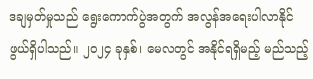ဒချမှတ်မှုသည် ရွေးကောက်ပွဲအတွက် အလွန်အရေးပါလာနိုင်ဖွယ်ရှိပါသည်။ ၂၀၂၄ ခုနှစ်၊ မေလတွင် အနိုင်ရရှိမည့် မည်သည့်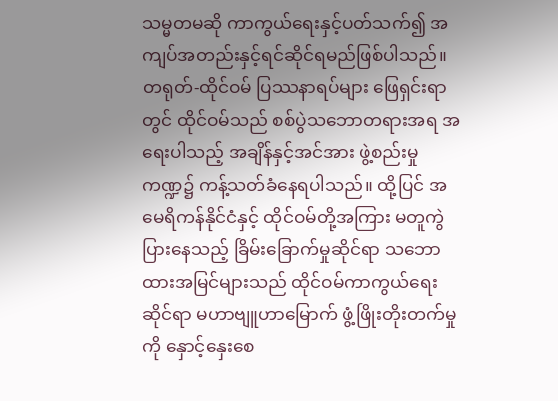သမ္မတမဆို ကာကွယ်ရေးနှင့်ပတ်သက်၍ အကျပ်အတည်းနှင့်ရင်ဆိုင်ရမည်ဖြစ်ပါသည်။ တရုတ်-ထိုင်ဝမ် ပြဿနာရပ်များ ဖြေရှင်းရာတွင် ထိုင်ဝမ်သည် စစ်ပွဲသဘောတရားအရ အရေးပါသည့် အချိန်နှင့်အင်အား ဖွဲ့စည်းမှုကဏ္ဍ၌ ကန့်သတ်ခံနေရပါသည်။ ထို့ပြင် အမေရိကန်နိုင်ငံနှင့် ထိုင်ဝမ်တို့အကြား မတူကွဲပြားနေသည့် ခြိမ်းခြောက်မှုဆိုင်ရာ သဘောထားအမြင်များသည် ထိုင်ဝမ်ကာကွယ်ရေးဆိုင်ရာ မဟာဗျူဟာမြောက် ဖွံ့ဖြိုးတိုးတက်မှုကို နှောင့်နှေးစေ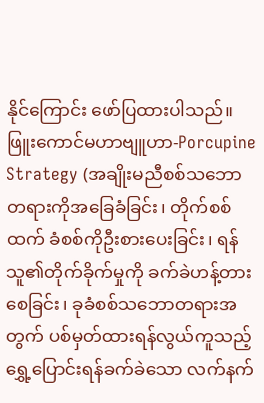နိုင်ကြောင်း ဖော်ပြထားပါသည်။
ဖြူးကောင်မဟာဗျူဟာ-Porcupine Strategy (အချိုးမညီစစ်သဘောတရားကိုအခြေခံခြင်း၊ တိုက်စစ်ထက် ခံစစ်ကိုဦးစားပေးခြင်း၊ ရန်သူ၏တိုက်ခိုက်မှုကို ခက်ခဲဟန့်တားစေခြင်း၊ ခုခံစစ်သဘောတရားအတွက် ပစ်မှတ်ထားရန်လွယ်ကူသည့် ရွှေ့ပြောင်းရန်ခက်ခဲသော လက်နက်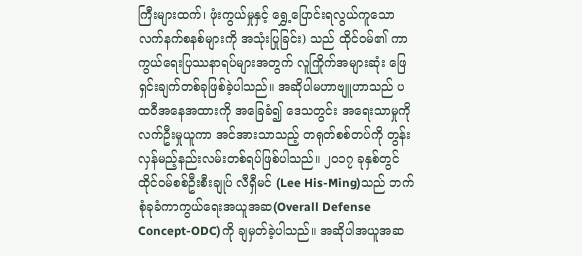ကြီးများထက်၊ ဖုံးကွယ်မှုနှင့် ရွှေ့ပြောင်းရလွယ်ကူသော လက်နက်စနစ်များကို အသုံးပြုခြင်း) သည် ထိုင်ဝမ်၏ ကာကွယ်ရေးပြဿနာရပ်များအတွက် လူကြိုက်အများဆုံး ဖြေရှင်းချက်တစ်ခုဖြစ်ခဲ့ပါသည်။ အဆိုပါမဟာဗျူဟာသည် ပထဝီအနေအထားကို အခြေခံ၍ ဒေသတွင်း အရေးသာမှုကို လက်ဦးမှုယူကာ အင်အားသာသည့် တရုတ်စစ်တပ်ကို တွန်းလှန်မည့်နည်းလမ်းတစ်ရပ်ဖြစ်ပါသည်။ ၂၀၁၇ ခုနှစ်တွင် ထိုင်ဝမ်စစ်ဦးစီးချုပ် လီရှီမင် (Lee His-Ming)သည် ဘက်စုံခုခံကာကွယ်ရေးအယူအဆ(Overall Defense Concept-ODC)ကို ချမှတ်ခဲ့ပါသည်။ အဆိုပါအယူအဆ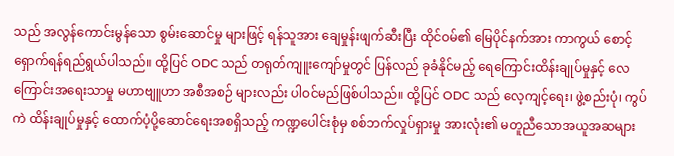သည် အလွန်ကောင်းမွန်သော စွမ်းဆောင်မှု များဖြင့် ရန်သူအား ချေမှုန်းဖျက်ဆီးပြီး ထိုင်ဝမ်၏ မြေပိုင်နက်အား ကာကွယ် စောင့်ရှောက်ရန်ရည်ရွယ်ပါသည်။ ထို့ပြင် ODC သည် တရုတ်ကျူးကျော်မှုတွင် ပြန်လည် ခုခံနိုင်မည့် ရေကြောင်းထိန်းချုပ်မှုနှင့် လေကြောင်းအရေးသာမှု မဟာဗျူဟာ အစီအစဉ် များလည်း ပါဝင်မည်ဖြစ်ပါသည်။ ထို့ပြင် ODC သည် လေ့ကျင့်ရေး၊ ဖွဲ့စည်းပုံ၊ ကွပ်ကဲ ထိန်းချုပ်မှုနှင့် ထောက်ပံ့ပို့ဆောင်ရေးအစရှိသည့် ကဏ္ဍပေါင်းစုံမှ စစ်ဘက်လှုပ်ရှားမှု အားလုံး၏ မတူညီသောအယူအဆများ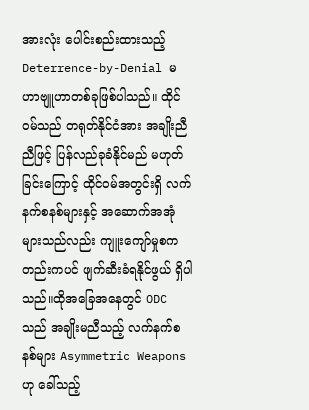အားလုံး ပေါင်းစည်းထားသည့် Deterrence-by-Denial မဟာဗျူဟာတစ်ခုဖြစ်ပါသည်။ ထိုင်ဝမ်သည် တရုတ်နိုင်ငံအား အချိုးညီညီဖြင့် ပြန်လည်ခုခံနိုင်မည် မဟုတ်ခြင်းကြောင့် ထိုင်ဝမ်အတွင်းရှိ လက်နက်စနစ်များနှင့် အဆောက်အအုံများသည်လည်း ကျူးကျော်မှုစကတည်းကပင် ဖျက်ဆီးခံရနိုင်ဖွယ် ရှိပါသည်။ထိုအခြေအနေတွင် ODC သည် အချိုးမညီသည့် လက်နက်စနစ်များ Asymmetric Weapons ဟု ခေါ်သည့်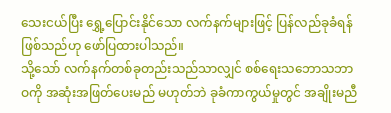သေးငယ်ပြီး ရွှေ့ပြောင်းနိုင်သော လက်နက်များဖြင့် ပြန်လည်ခုခံရန်ဖြစ်သည်ဟု ဖော်ပြထားပါသည်။
သို့သော် လက်နက်တစ်ခုတည်းသည်သာလျှင် စစ်ရေးသဘောသဘာဝကို အဆုံးအဖြတ်ပေးမည် မဟုတ်ဘဲ ခုခံကာကွယ်မှုတွင် အချိုးမညီ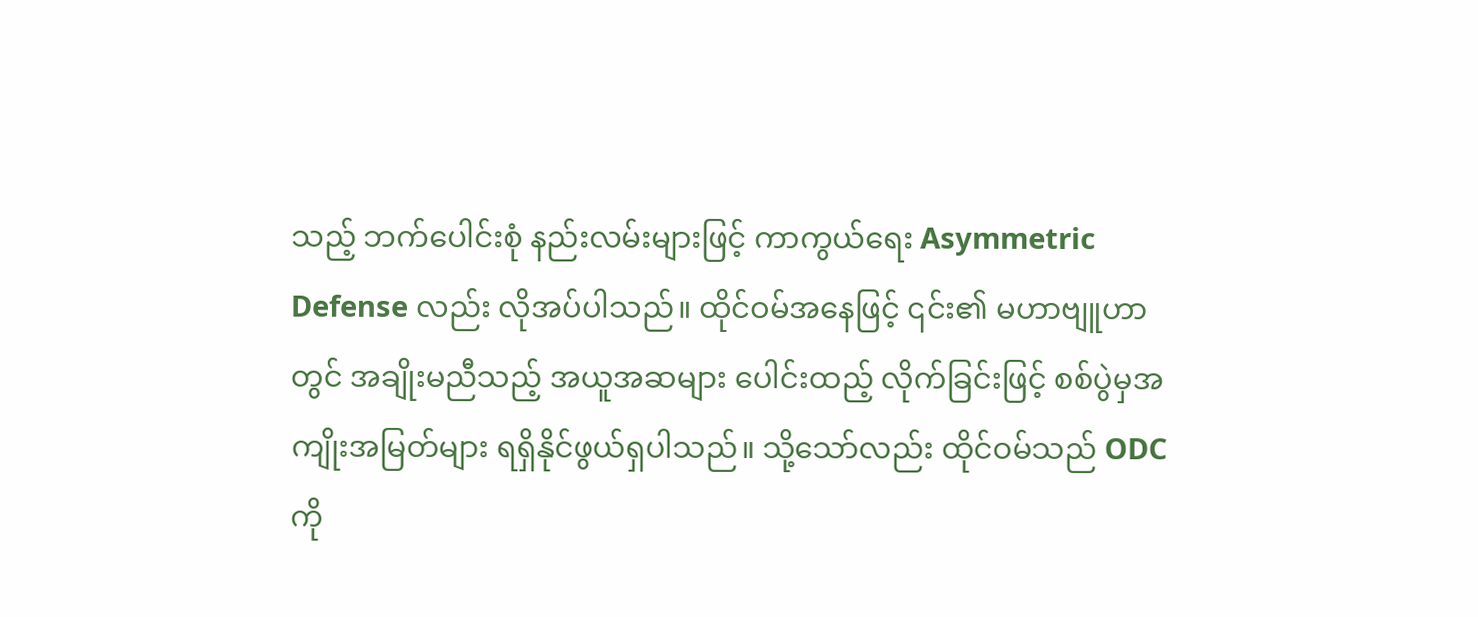သည့် ဘက်ပေါင်းစုံ နည်းလမ်းများဖြင့် ကာကွယ်ရေး Asymmetric Defense လည်း လိုအပ်ပါသည်။ ထိုင်ဝမ်အနေဖြင့် ၎င်း၏ မဟာဗျူဟာတွင် အချိုးမညီသည့် အယူအဆများ ပေါင်းထည့် လိုက်ခြင်းဖြင့် စစ်ပွဲမှအကျိုးအမြတ်များ ရရှိနိုင်ဖွယ်ရှပါသည်။ သို့သော်လည်း ထိုင်ဝမ်သည် ODC ကို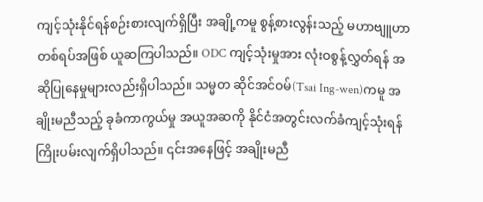ကျင့်သုံးနိုင်ရန်စဉ်းစားလျက်ရှိပြီး အချို့ကမူ စွန့်စားလွန်းသည့် မဟာဗျူဟာတစ်ရပ်အဖြစ် ယူဆကြပါသည်။ ODC ကျင့်သုံးမှုအား လုံးဝစွန့်လွှတ်ရန် အဆိုပြုနေမှုများလည်းရှိပါသည်။ သမ္မတ ဆိုင်အင်ဝမ်(Tsai Ing-wen)ကမူ အချိုးမညီသည့် ခုခံကာကွယ်မှု အယူအဆကို နိုင်ငံအတွင်းလက်ခံကျင့်သုံးရန် ကြိုးပမ်းလျက်ရှိပါသည်။ ၎င်းအနေဖြင့် အချိုးမညီ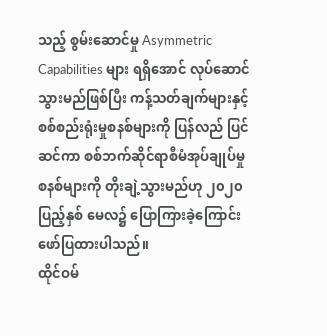သည့် စွမ်းဆောင်မှု Asymmetric Capabilities များ ရရှိအောင် လုပ်ဆောင်သွားမည်ဖြစ်ပြီး ကန့်သတ်ချက်များနှင့် စစ်စည်းရုံးမှုစနစ်များကို ပြန်လည် ပြင်ဆင်ကာ စစ်ဘက်ဆိုင်ရာစီမံအုပ်ချုပ်မှုစနစ်များကို တိုးချဲ့သွားမည်ဟု ၂၀၂၀ ပြည့်နှစ် မေလ၌ ပြောကြားခဲ့ကြောင်း ဖော်ပြထားပါသည်။
ထိုင်ဝမ်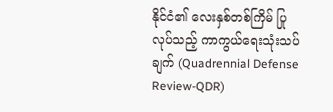နိုင်ငံ၏ လေးနှစ်တစ်ကြိမ် ပြုလုပ်သည့် ကာကွယ်ရေးသုံးသပ်ချက် (Quadrennial Defense Review-QDR)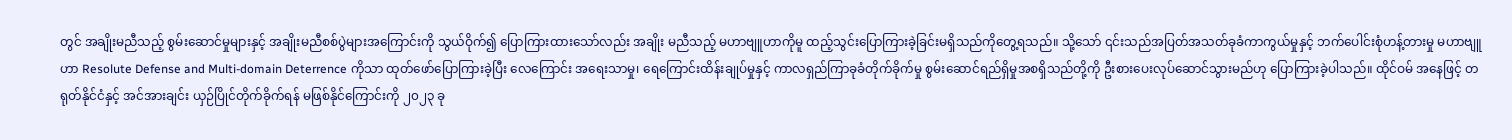တွင် အချိုးမညီသည့် စွမ်းဆောင်မှုများနှင့် အချိုးမညီစစ်ပွဲများအကြောင်းကို သွယ်ဝိုက်၍ ပြောကြားထားသော်လည်း အချိုး မညီသည့် မဟာဗျူဟာကိုမူ ထည့်သွင်းပြောကြားခဲ့ခြင်းမရှိသည်ကိုတွေ့ရသည်။ သို့သော် ၎င်းသည်အပြတ်အသတ်ခုခံကာကွယ်မှုနှင့် ဘက်ပေါင်းစုံဟန့်တားမှု မဟာဗျူဟာ Resolute Defense and Multi-domain Deterrence ကိုသာ ထုတ်ဖော်ပြောကြားခဲ့ပြီး လေကြောင်း အရေးသာမှု၊ ရေကြောင်းထိန်းချုပ်မှုနှင့် ကာလရှည်ကြာခုခံတိုက်ခိုက်မှု စွမ်းဆောင်ရည်ရှိမှုအစရှိသည်တို့ကို ဦးစားပေးလုပ်ဆောင်သွားမည်ဟု ပြောကြားခဲ့ပါသည်။ ထိုင်ဝမ် အနေဖြင့် တရုတ်နိုင်ငံနှင့် အင်အားချင်း ယှဉ်ပြိုင်တိုက်ခိုက်ရန် မဖြစ်နိုင်ကြောင်းကို ၂၀၂၃ ခု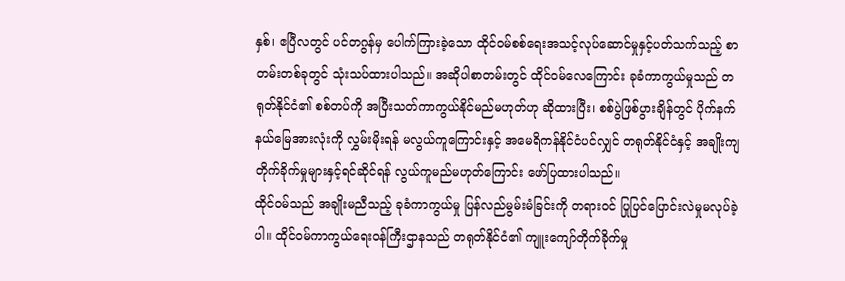နှစ်၊ ဧပြီလတွင် ပင်တဂွန်မှ ပေါက်ကြားခဲ့သော ထိုင်ဝမ်စစ်ရေးအသင့်လုပ်ဆောင်မှုနှင့်ပတ်သက်သည့် စာတမ်းတစ်ခုတွင် သုံးသပ်ထားပါသည်။ အဆိုပါစာတမ်းတွင် ထိုင်ဝမ်လေကြောင်း ခုခံကာကွယ်မှုသည် တရုတ်နိုင်ငံ၏ စစ်တပ်ကို အပြီးသတ်ကာကွယ်နိုင်မည်မဟုတ်ဟု ဆိုထားပြီး၊ စစ်ပွဲဖြစ်ပွားချိန်တွင် ပိုက်နက်နယ်မြေအားလုံးကို လွှမ်းမိုးရန် မလွယ်ကူကြောင်းနှင့် အမေရိကန်နိုင်ငံပင်လျှင် တရုတ်နိုင်ငံနှင့် အချိုးကျတိုက်ခိုက်မှုများနှင့်ရင်ဆိုင်ရန် လွယ်ကူမည်မဟုတ်ကြောင်း ဖော်ပြထားပါသည်။
ထိုင်ဝမ်သည် အချိုးမညီသည့် ခုခံကာကွယ်မှု ပြန်လည်မွမ်းမံခြင်းကို တရားဝင် ပြုပြင်ပြောင်းလဲမှုမလုပ်ခဲ့ပါ။ ထိုင်ဝမ်ကာကွယ်ရေးဝန်ကြီးဌာနသည် တရုတ်နိုင်ငံ၏ ကျူးကျော်တိုက်ခိုက်မှု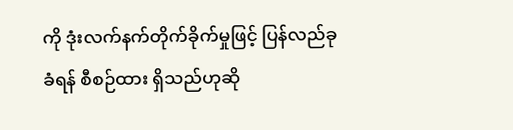ကို ဒုံးလက်နက်တိုက်ခိုက်မှုဖြင့် ပြန်လည်ခုခံရန် စီစဉ်ထား ရှိသည်ဟုဆို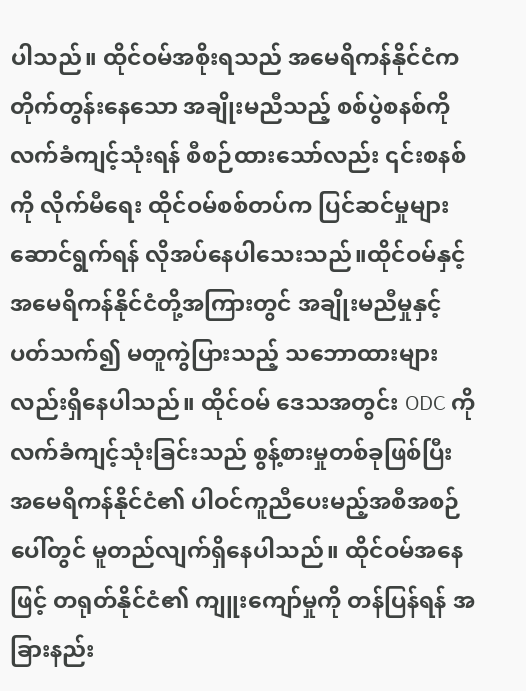ပါသည်။ ထိုင်ဝမ်အစိုးရသည် အမေရိကန်နိုင်ငံက တိုက်တွန်းနေသော အချိုးမညီသည့် စစ်ပွဲစနစ်ကို လက်ခံကျင့်သုံးရန် စီစဉ်ထားသော်လည်း ၎င်းစနစ်ကို လိုက်မီရေး ထိုင်ဝမ်စစ်တပ်က ပြင်ဆင်မှုများဆောင်ရွက်ရန် လိုအပ်နေပါသေးသည်။ထိုင်ဝမ်နှင့် အမေရိကန်နိုင်ငံတို့အကြားတွင် အချိုးမညီမှုနှင့် ပတ်သက်၍ မတူကွဲပြားသည့် သဘောထားများလည်းရှိနေပါသည်။ ထိုင်ဝမ် ဒေသအတွင်း ODC ကို လက်ခံကျင့်သုံးခြင်းသည် စွန့်စားမှုတစ်ခုဖြစ်ပြီး အမေရိကန်နိုင်ငံ၏ ပါဝင်ကူညီပေးမည့်အစီအစဉ်ပေါ်တွင် မူတည်လျက်ရှိနေပါသည်။ ထိုင်ဝမ်အနေဖြင့် တရုတ်နိုင်ငံ၏ ကျူးကျော်မှုကို တန်ပြန်ရန် အခြားနည်း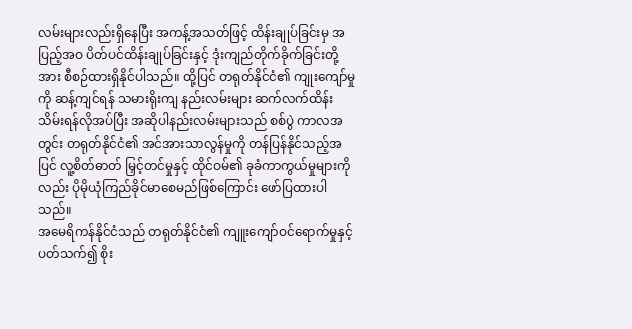လမ်းများလည်းရှိနေပြီး အကန့်အသတ်ဖြင့် ထိန်းချုပ်ခြင်းမှ အပြည့်အဝ ပိတ်ပင်ထိန်းချုပ်ခြင်းနှင့် ဒုံးကျည်တိုက်ခိုက်ခြင်းတို့အား စီစဉ်ထားရှိနိုင်ပါသည်။ ထို့ပြင် တရုတ်နိုင်ငံ၏ ကျုးကျော်မှုကို ဆန့်ကျင်ရန် သမားရိုးကျ နည်းလမ်းများ ဆက်လက်ထိန်းသိမ်းရန်လိုအပ်ပြီး အဆိုပါနည်းလမ်းများသည် စစ်ပွဲ ကာလအတွင်း တရုတ်နိုင်ငံ၏ အင်အားသာလွန်မှုကို တန်ပြန်နိုင်သည့်အပြင် လူ့စိတ်ဓာတ် မြှင့်တင်မှုနှင့် ထိုင်ဝမ်၏ ခုခံကာကွယ်မှုများကိုလည်း ပိုမိုယုံကြည်ခိုင်မာစေမည်ဖြစ်ကြောင်း ဖော်ပြထားပါသည်။
အမေရိကန်နိုင်ငံသည် တရုတ်နိုင်ငံ၏ ကျူးကျော်ဝင်ရောက်မှုနှင့်ပတ်သက်၍ စိုး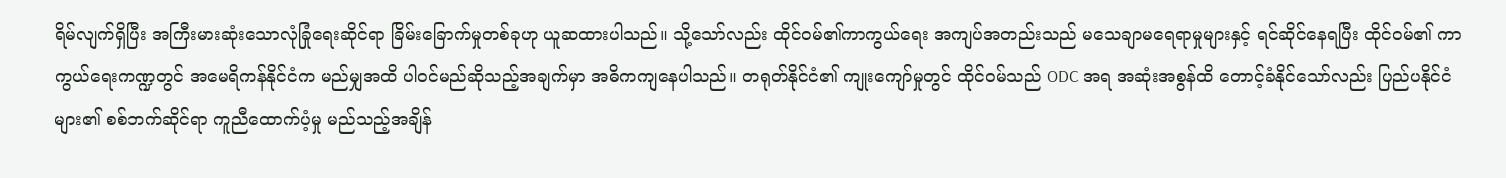ရိမ်လျက်ရှိပြီး အကြီးမားဆုံးသောလုံခြုံရေးဆိုင်ရာ ခြိမ်းခြောက်မှုတစ်ခုဟု ယူဆထားပါသည်။ သို့သော်လည်း ထိုင်ဝမ်၏ကာကွယ်ရေး အကျပ်အတည်းသည် မသေချာမရေရာမှုများနှင့် ရင်ဆိုင်နေရပြီး ထိုင်ဝမ်၏ ကာကွယ်ရေးကဏ္ဍတွင် အမေရိကန်နိုင်ငံက မည်မျှအထိ ပါဝင်မည်ဆိုသည့်အချက်မှာ အဓိကကျနေပါသည်။ တရုတ်နိုင်ငံ၏ ကျုးကျော်မှုတွင် ထိုင်ဝမ်သည် ODC အရ အဆုံးအစွန်ထိ တောင့်ခံနိုင်သော်လည်း ပြည်ပနိုင်ငံများ၏ စစ်ဘက်ဆိုင်ရာ ကူညီထောက်ပံ့မှု မည်သည့်အချိန်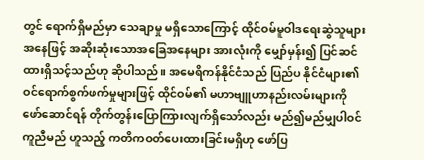တွင် ရောက်ရှိမည်မှာ သေချာမှု မရှိသောကြောင့် ထိုင်ဝမ်မူဝါဒရေးဆွဲသူများအနေဖြင့် အဆိုးဆုံးသောအခြေအနေများ အားလုံးကို မျှော်မှန်း၍ ပြင်ဆင်ထားရှိသင့်သည်ဟု ဆိုပါသည်။ အမေရိကန်နိုင်ငံသည် ပြည်ပ နိုင်ငံများ၏ ဝင်ရောက်စွက်ဖက်မှုများဖြင့် ထိုင်ဝမ်၏ မဟာဗျူဟာနည်းလမ်းများကို ဖော်ဆောင်ရန် တိုက်တွန်းပြောကြားလျက်ရှိသော်လည်း မည်၍မည်မျှပါဝင်ကူညီမည် ဟူသည့် ကတိကဝတ်ပေးထားခြင်းမရှိဟု ဖော်ပြ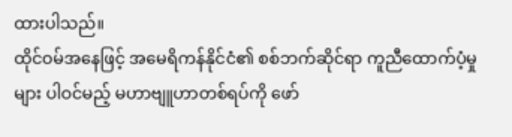ထားပါသည်။
ထိုင်ဝမ်အနေဖြင့် အမေရိကန်နိုင်ငံ၏ စစ်ဘက်ဆိုင်ရာ ကူညီထောက်ပံ့မှုများ ပါဝင်မည့် မဟာဗျူဟာတစ်ရပ်ကို ဖော်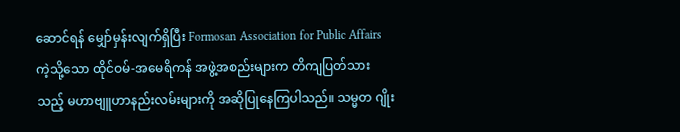ဆောင်ရန် မျှော်မှန်းလျက်ရှိပြီး Formosan Association for Public Affairs ကဲ့သို့သော ထိုင်ဝမ်-အမေရိကန် အဖွဲ့အစည်းများက တိကျပြတ်သားသည့် မဟာဗျူဟာနည်းလမ်းများကို အဆိုပြုနေကြပါသည်။ သမ္မတ ဂျိုး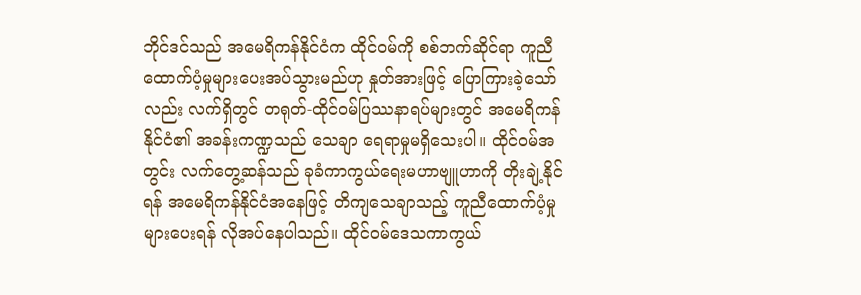ဘိုင်ဒင်သည် အမေရိကန်နိုင်ငံက ထိုင်ဝမ်ကို စစ်ဘက်ဆိုင်ရာ ကူညီ ထောက်ပံ့မှုများပေးအပ်သွားမည်ဟု နှုတ်အားဖြင့် ပြောကြားခဲ့သော်လည်း လက်ရှိတွင် တရုတ်-ထိုင်ဝမ်ပြဿနာရပ်များတွင် အမေရိကန်နိုင်ငံ၏ အခန်းကဏ္ဍသည် သေချာ ရေရာမှုမရှိသေးပါ။ ထိုင်ဝမ်အတွင်း လက်တွေ့ဆန်သည် ခုခံကာကွယ်ရေးမဟာဗျူဟာကို တိုးချဲ့နိုင်ရန် အမေရိကန်နိုင်ငံအနေဖြင့် တိကျသေချာသည့် ကူညီထောက်ပံ့မှုများပေးရန် လိုအပ်နေပါသည်။ ထိုင်ဝမ်ဒေသကာကွယ်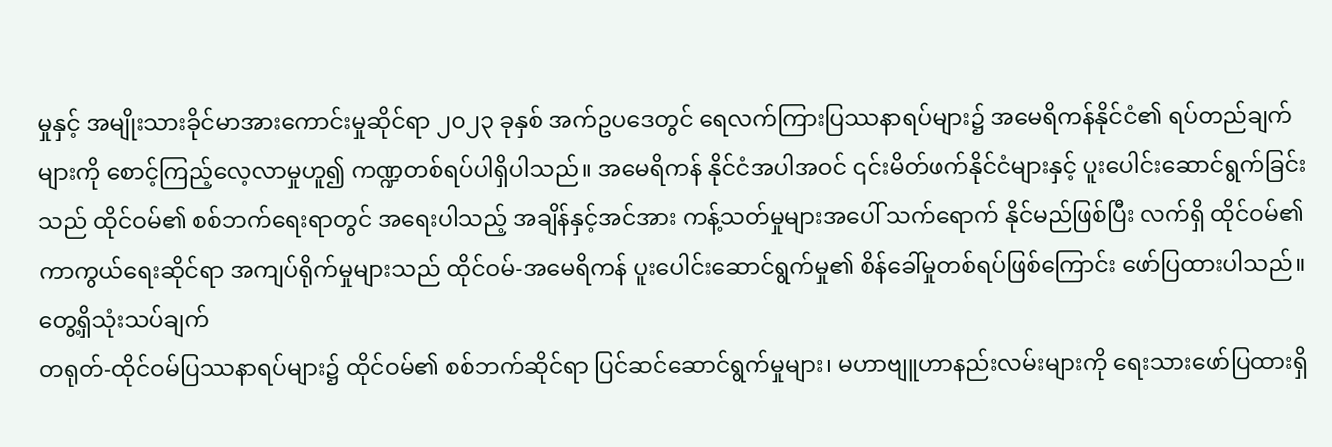မှုနှင့် အမျိုးသားခိုင်မာအားကောင်းမှုဆိုင်ရာ ၂၀၂၃ ခုနှစ် အက်ဥပဒေတွင် ရေလက်ကြားပြဿနာရပ်များ၌ အမေရိကန်နိုင်ငံ၏ ရပ်တည်ချက်များကို စောင့်ကြည့်လေ့လာမှုဟူ၍ ကဏ္ဍတစ်ရပ်ပါရှိပါသည်။ အမေရိကန် နိုင်ငံအပါအဝင် ၎င်းမိတ်ဖက်နိုင်ငံများနှင့် ပူးပေါင်းဆောင်ရွက်ခြင်းသည် ထိုင်ဝမ်၏ စစ်ဘက်ရေးရာတွင် အရေးပါသည့် အချိန်နှင့်အင်အား ကန့်သတ်မှုများအပေါ် သက်ရောက် နိုင်မည်ဖြစ်ပြီး လက်ရှိ ထိုင်ဝမ်၏ ကာကွယ်ရေးဆိုင်ရာ အကျပ်ရိုက်မှုများသည် ထိုင်ဝမ်-အမေရိကန် ပူးပေါင်းဆောင်ရွက်မှု၏ စိန်ခေါ်မှုတစ်ရပ်ဖြစ်ကြောင်း ဖော်ပြထားပါသည်။
တွေ့ရှိသုံးသပ်ချက်
တရုတ်-ထိုင်ဝမ်ပြဿနာရပ်များ၌ ထိုင်ဝမ်၏ စစ်ဘက်ဆိုင်ရာ ပြင်ဆင်ဆောင်ရွက်မှုများ၊ မဟာဗျူဟာနည်းလမ်းများကို ရေးသားဖော်ပြထားရှိ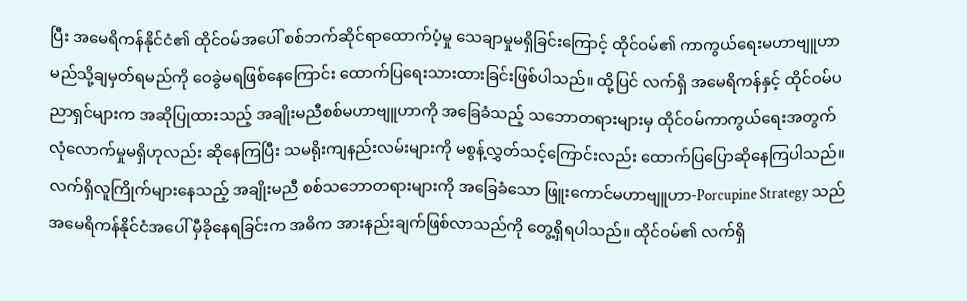ပြီး အမေရိကန်နိုင်ငံ၏ ထိုင်ဝမ်အပေါ် စစ်ဘက်ဆိုင်ရာထောက်ပံ့မှု သေချာမှုမရှိခြင်းကြောင့် ထိုင်ဝမ်၏ ကာကွယ်ရေးမဟာဗျူဟာ မည်သို့ချမှတ်ရမည်ကို ဝေခွဲမရဖြစ်နေကြောင်း ထောက်ပြရေးသားထားခြင်းဖြစ်ပါသည်။ ထို့ပြင် လက်ရှိ အမေရိကန်နှင့် ထိုင်ဝမ်ပညာရှင်များက အဆိုပြုထားသည့် အချိုးမညီစစ်မဟာဗျူဟာကို အခြေခံသည့် သဘောတရားများမှ ထိုင်ဝမ်ကာကွယ်ရေးအတွက် လုံလောက်မှုမရှိဟုလည်း ဆိုနေကြပြီး သမရိုးကျနည်းလမ်းများကို မစွန့်လွှတ်သင့်ကြောင်းလည်း ထောက်ပြပြောဆိုနေကြပါသည်။ လက်ရှိလူကြိုက်များနေသည့် အချိုးမညီ စစ်သဘောတရားများကို အခြေခံသော ဖြူးကောင်မဟာဗျူဟာ-Porcupine Strategy သည် အမေရိကန်နိုင်ငံအပေါ် မှီခိုနေရခြင်းက အဓိက အားနည်းချက်ဖြစ်လာသည်ကို တွေ့ရှိရပါသည်။ ထိုင်ဝမ်၏ လက်ရှိ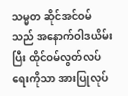သမ္မတ ဆိုင်အင်ဝမ်သည် အနောက်ဝါဒယိမ်းပြီး ထိုင်ဝမ်လွတ်လပ်ရေးကိုသာ အားပြုလုပ်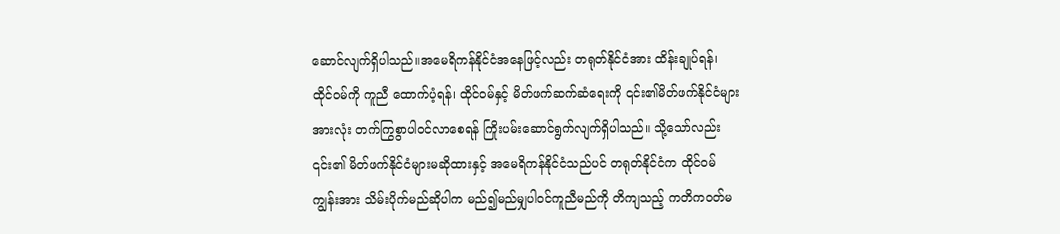ဆောင်လျက်ရှိပါသည်။အမေရိကန်နိုင်ငံအနေဖြင့်လည်း တရုတ်နိုင်ငံအား ထိန်းချုပ်ရန်၊ ထိုင်ဝမ်ကို ကူညီ ထောက်ပံ့ရန်၊ ထိုင်ဝမ်နှင့် မိတ်ဖက်ဆက်ဆံရေးကို ၎င်း၏မိတ်ဖက်နိုင်ငံများအားလုံး တက်ကြွစွာပါဝင်လာစေရန် ကြိုးပမ်းဆောင်ရွက်လျက်ရှိပါသည်။ သို့သော်လည်း ၎င်း၏ မိတ်ဖက်နိုင်ငံများမဆိုထားနှင့် အမေရိကန်နိုင်ငံသည်ပင် တရုတ်နိုင်ငံက ထိုင်ဝမ်ကျွန်းအား သိမ်းပိုက်မည်ဆိုပါက မည်၍မည်မျှပါဝင်ကူညီမည်ကို တိကျသည့် ကတိကဝတ်မ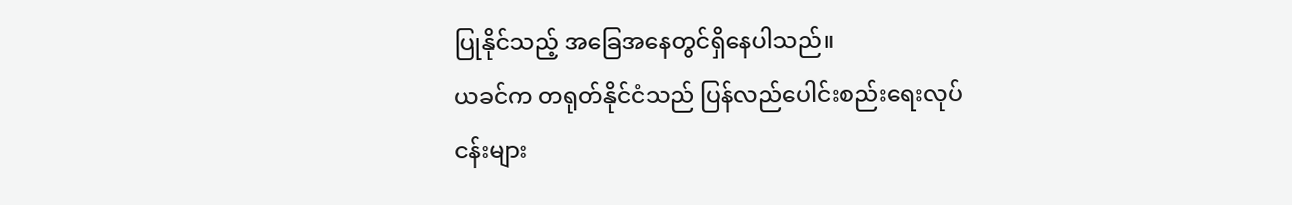ပြုနိုင်သည့် အခြေအနေတွင်ရှိနေပါသည်။
ယခင်က တရုတ်နိုင်ငံသည် ပြန်လည်ပေါင်းစည်းရေးလုပ်ငန်းများ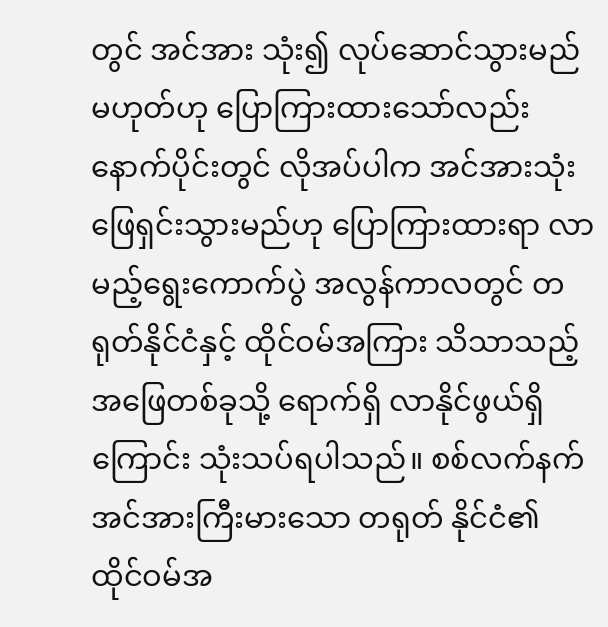တွင် အင်အား သုံး၍ လုပ်ဆောင်သွားမည်မဟုတ်ဟု ပြောကြားထားသော်လည်း နောက်ပိုင်းတွင် လိုအပ်ပါက အင်အားသုံးဖြေရှင်းသွားမည်ဟု ပြောကြားထားရာ လာမည့်ရွေးကောက်ပွဲ အလွန်ကာလတွင် တရုတ်နိုင်ငံနှင့် ထိုင်ဝမ်အကြား သိသာသည့် အဖြေတစ်ခုသို့ ရောက်ရှိ လာနိုင်ဖွယ်ရှိကြောင်း သုံးသပ်ရပါသည်။ စစ်လက်နက်အင်အားကြီးမားသော တရုတ် နိုင်ငံ၏ ထိုင်ဝမ်အ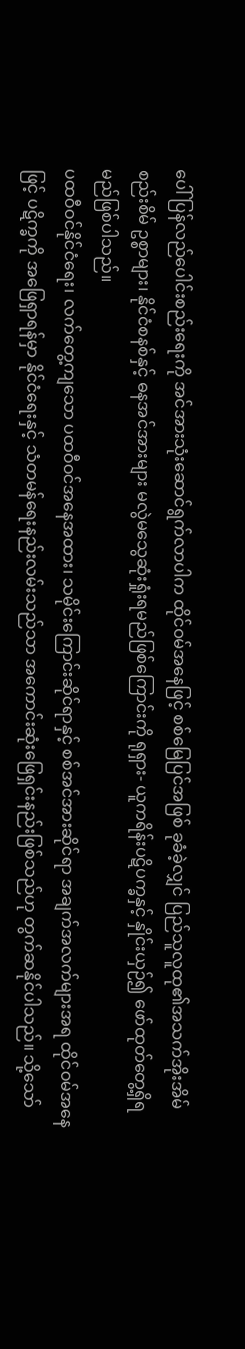ပေါ် ပြန်လည်ပေါင်းစည်းရေးကို အင်အားသုံးဆောင်ရွက်လာပါက ထိုင်ဝမ်အနေဖြင့် စစ်မြေပြင်အဖြစ် ခုခံခဲ့လျှင် ပြည်သူလူထု၏အသက်အိုးအိမ်စည်းစိမ် ဥစ္စာများ၊ နိုင်ငံစနစ်နှင့် ဓနအင်အားများ မလွဲမသွေဆုံးရှုံးရမည်ဖြစ်ကြောင်းကို ရုရှား- ယူကရိန်းပဋိပက္ခနှင့် နှိုင်းယှဉ်၍ ဖော်ထုတ်တွေ့ရှိရမည်ဖြစ်ပါသည်။
ပထဝီဝင်နိုင်ငံရေး၊ လက်တွေ့ကျသော ပထဝီဝင်အနေအထား၊ သမိုင်းကြောင်းဆိုင်ရာနှင့် စစ်အင်အားဆိုင်ရာ အချက်အလက်များအရ ထိုင်ဝမ်အနေဖြင့် ပဋိက္ခကို အဖြေရှာရန်မှာ နိုင်ငံရေးနှင့် သံတမန်ရေးနည်းလမ်းသည်သာ အကောင်းဆုံးဖြေရှင်းနည်းဖြစ်သည်ဟု တွက်ဆနိုင်ပါသည်။ သို့သော်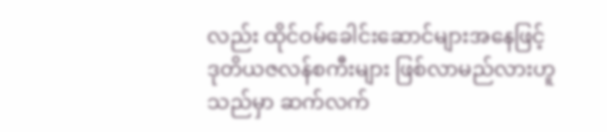လည်း ထိုင်ဝမ်ခေါင်းဆောင်များအနေဖြင့် ဒုတိယဇလန်စကီးများ ဖြစ်လာမည်လားဟူသည်မှာ ဆက်လက်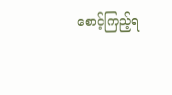စောင့်ကြည့်ရ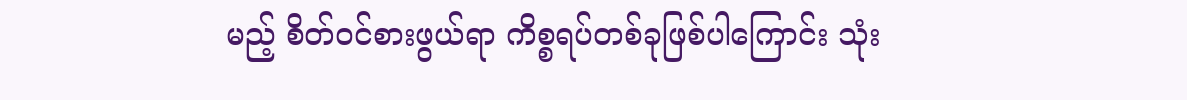မည့် စိတ်ဝင်စားဖွယ်ရာ ကိစ္စရပ်တစ်ခုဖြစ်ပါကြောင်း သုံး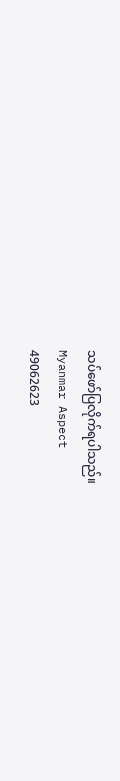သပ်ဖော်ပြလိုက်ရပါသည်။
Myanmar Aspect
49062623